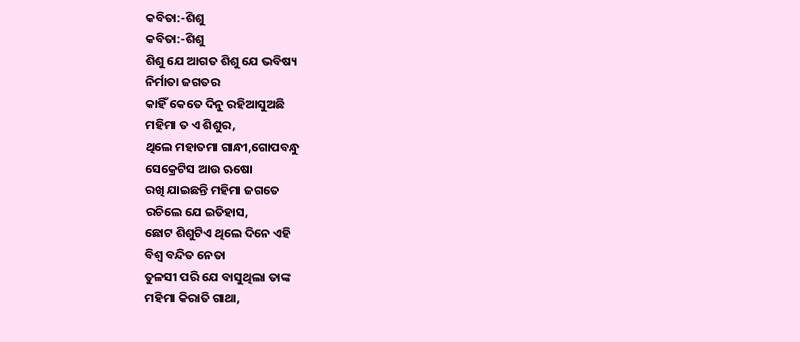କବିତା:-ଶିଶୁ
କବିତା:-ଶିଶୁ
ଶିଶୁ ଯେ ଆଗତ ଶିଶୁ ଯେ ଭବିଷ୍ୟ
ନିର୍ମାତା ଜଗତର
କାହିଁ କେତେ ଦିନୁ ରହିଆସୁଅଛି
ମହିମା ତ ଏ ଶିଶୁର,
ଥିଲେ ମହାତମା ଗାନ୍ଧୀ,ଗୋପବନ୍ଧୁ
ସେକ୍ରେଟିସ ଆଉ ଋଷୋ
ରଖି ଯାଇଛନ୍ତି ମହିମା ଜଗତେ
ରଚିଲେ ଯେ ଇତିହାସ,
ଛୋଟ ଶିଶୁଟିଏ ଥିଲେ ଦିନେ ଏହି
ବିଶ୍ୱ ବନ୍ଦିତ ନେତା
ତୁଳସୀ ପରି ଯେ ବାସୁଥିଲା ତାଙ୍କ
ମହିମା କିରାତି ଗାଥା,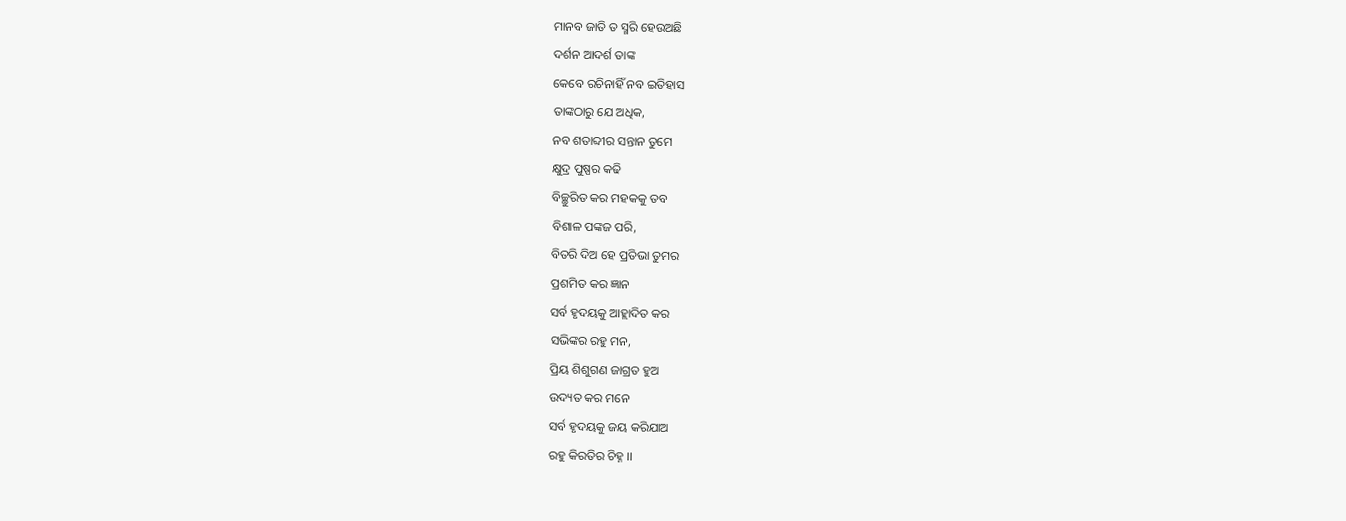ମାନବ ଜାତି ତ ସ୍ମରି ହେଉଅଛି
ଦର୍ଶନ ଆଦର୍ଶ ତାଙ୍କ
କେବେ ରଚିନାହିଁ ନବ ଇତିହାସ
ତାଙ୍କଠାରୁ ଯେ ଅଧିକ,
ନବ ଶତାବ୍ଦୀର ସନ୍ତାନ ତୁମେ
କ୍ଷୁଦ୍ର ପୁଷ୍ପର କଢି
ବିଚ୍ଛୁରିତ କର ମହକକୁ ତବ
ବିଶାଳ ପଙ୍କଜ ପରି,
ବିତରି ଦିଅ ହେ ପ୍ରତିଭା ତୁମର
ପ୍ରଶମିତ କର ଜ୍ଞାନ
ସର୍ବ ହୃଦୟକୁ ଆହ୍ଲାଦିତ କର
ସଭିଙ୍କର ରହୁ ମନ,
ପ୍ରିୟ ଶିଶୁଗଣ ଜାଗ୍ରତ ହୁଅ
ଉଦ୍ୟତ କର ମନେ
ସର୍ବ ହୃଦୟକୁ ଜୟ କରିଯାଅ
ରହୁ କିରତିର ଚିହ୍ନ ।।